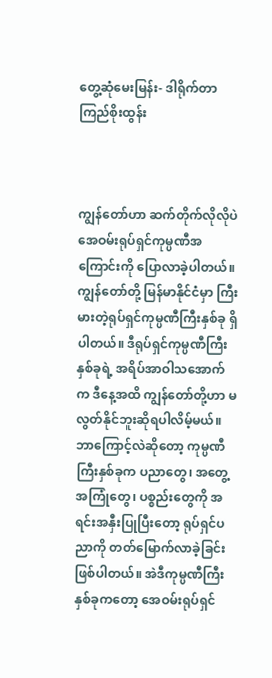တွေ့ဆုံမေးမြန်း- ဒါရိုက်တာ ကြည်စိုးထွန်း



ကျွန်တော်ဟာ ဆက်တိုက်လိုလိုပဲ အေဝမ်းရုပ်ရှင်ကုမ္ပဏီအကြောင်းကို ပြောလာခဲ့ပါတယ်။ ကျွန်တော်တို့ မြန်မာနိုင်ငံမှာ ကြီးမားတဲ့ရုပ်ရှင်ကုမ္ပဏီကြီးနှစ်ခု ရှိပါတယ်။ ဒီရုပ်ရှင်ကုမ္ပဏီကြီးနှစ်ခုရဲ့ အရိပ်အာဝါသအောက်က ဒီနေ့အထိ ကျွန်တော်တို့ဟာ မလွတ်နိုင်ဘူးဆိုရပါလိမ့်မယ်။ ဘာကြောင့်လဲဆိုတော့ ကုမ္ပဏီကြီးနှစ်ခုက ပညာတွေ၊ အတွေ့အကြုံတွေ၊ ပစ္စည်းတွေကို အရင်းအနှီးပြုပြီးတော့ ရုပ်ရှင်ပညာကို တတ်မြောက်လာခဲ့ခြင်း ဖြစ်ပါတယ်။ အဲဒီကုမ္ပဏီကြီးနှစ်ခုကတော့ အေဝမ်းရုပ်ရှင်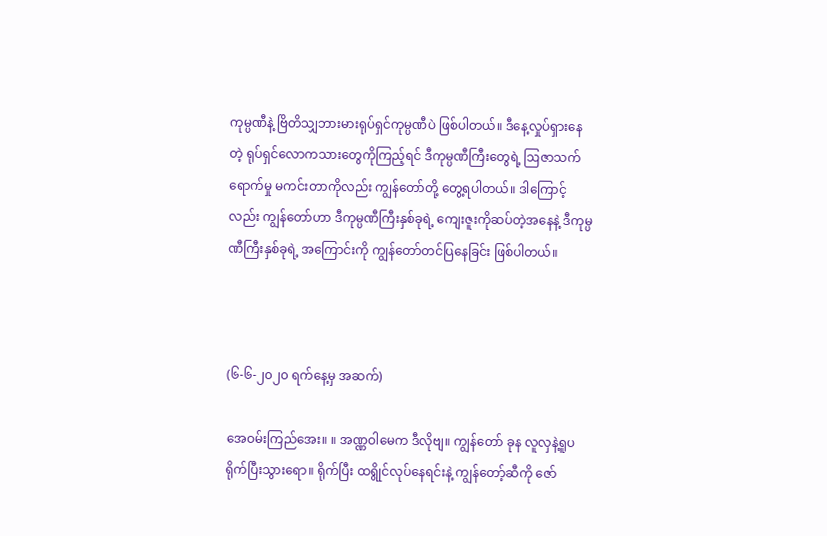ကုမ္ပဏီနဲ့ ဗြိတိသျှဘားမားရုပ်ရှင်ကုမ္ပဏီပဲ ဖြစ်ပါတယ်။ ဒီနေ့လှုပ်ရှားနေတဲ့ ရုပ်ရှင်လောကသားတွေကိုကြည့်ရင် ဒီကုမ္ပဏီကြီးတွေရဲ့ ဩဇာသက်ရောက်မှု မကင်းတာကိုလည်း ကျွန်တော်တို့ တွေ့ရပါတယ်။ ဒါကြောင့်လည်း ကျွန်တော်ဟာ ဒီကုမ္ပဏီကြီးနှစ်ခုရဲ့ ကျေးဇူးကိုဆပ်တဲ့အနေနဲ့ ဒီကုမ္ပဏီကြီးနှစ်ခုရဲ့ အကြောင်းကို ကျွန်တော်တင်ပြနေခြင်း ဖြစ်ပါတယ်။



(၆-၆-၂၀၂၀ ရက်နေ့မှ အဆက်)

အေဝမ်းကြည်အေး။ ။ အဏ္ဏဝါမေက ဒီလိုဗျ။ ကျွန်တော် ခုန လူလှနဲ့ရူပ ရိုက်ပြီးသွားရော။ ရိုက်ပြီး ထရွိုင်လုပ်နေရင်းနဲ့ ကျွန်တော့်ဆီကို ဇော်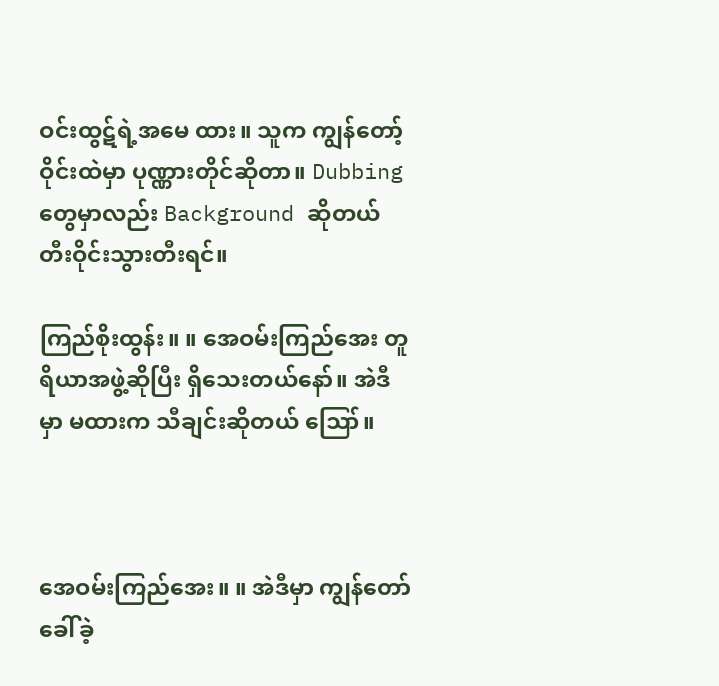ဝင်းထွဋ်ရဲ့အမေ ထား။ သူက ကျွန်တော့်ဝိုင်းထဲမှာ ပုဏ္ဏားတိုင်ဆိုတာ။ Dubbing တွေမှာလည်း Background ဆိုတယ် တီးဝိုင်းသွားတီးရင်။

ကြည်စိုးထွန်း။ ။ အေဝမ်းကြည်အေး တူရိယာအဖွဲ့ဆိုပြီး ရှိသေးတယ်နော်။ အဲဒီမှာ မထားက သီချင်းဆိုတယ် ဪ။



အေဝမ်းကြည်အေး။ ။ အဲဒီမှာ ကျွန်တော်ခေါ်ခဲ့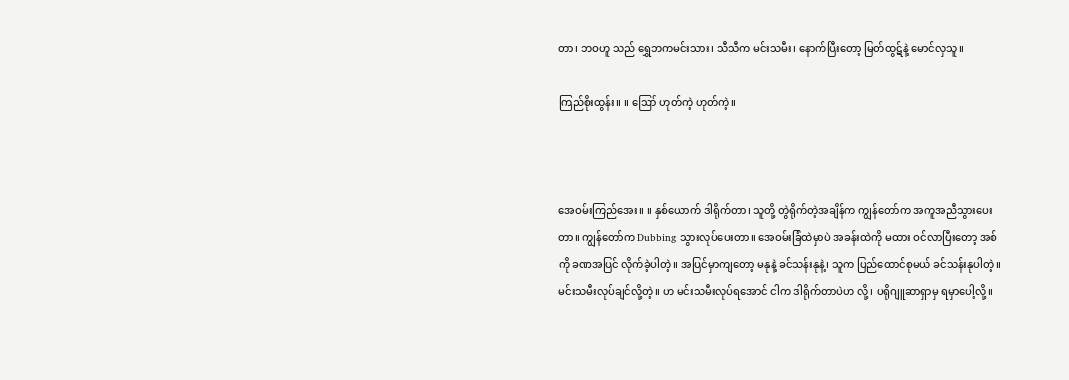တာ၊ ဘဝဟူ သည် ရွှေဘကမင်းသား၊ သီသီက မင်းသမီး၊ နောက်ပြီးတော့ မြတ်ထွဋ်နဲ့ မောင်လှသူ။

ကြည်စိုးထွန်း။ ။ ဪ ဟုတ်ကဲ့ ဟုတ်ကဲ့။



အေဝမ်းကြည်အေး။ ။ နှစ်ယောက် ဒါရိုက်တာ၊ သူတို့ တွဲရိုက်တဲ့အချိန်က ကျွန်တော်က အကူအညီသွားပေးတာ။ ကျွန်တော်က Dubbing သွားလုပ်ပေးတာ။ အေဝမ်းခြံထဲမှာပဲ အခန်းထဲကို မထား ဝင်လာပြီးတော့ အစ်ကို ခဏအပြင် လိုက်ခဲ့ပါတဲ့။ အပြင်မှာကျတော့ မနုနဲ့ ခင်သန်းနုနဲ့၊ သူက ပြည်ထောင်စုမယ် ခင်သန်းနုပါတဲ့။ မင်းသမီးလုပ်ချင်လို့တဲ့။ ဟ မင်းသမီးလုပ်ရအောင် ငါက ဒါရိုက်တာပဲဟ လို့၊ ပရိုဂျူဆာရှာမှ ရမှာပေါ့လို့။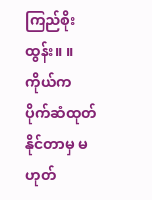ကြည်စိုးထွန်း။ ။ ကိုယ်က ပိုက်ဆံထုတ်နိုင်တာမှ မဟုတ်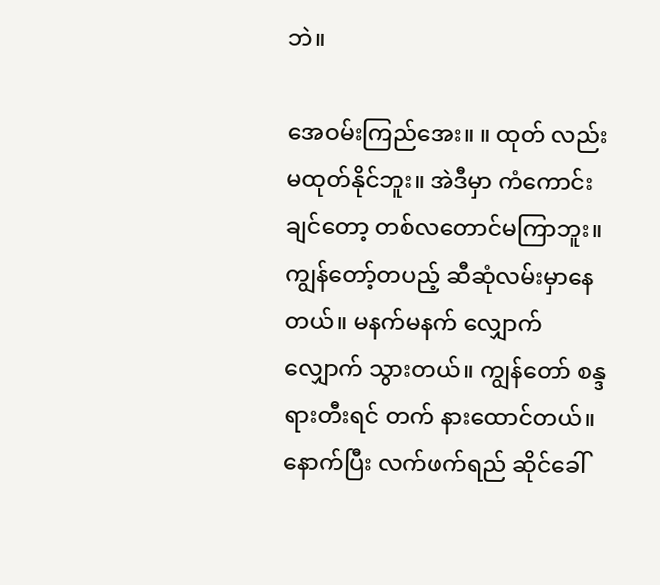ဘဲ။

အေဝမ်းကြည်အေး။ ။ ထုတ် လည်း မထုတ်နိုင်ဘူး။ အဲဒီမှာ ကံကောင်းချင်တော့ တစ်လတောင်မကြာဘူး။ ကျွန်တော့်တပည့် ဆီဆုံလမ်းမှာနေတယ်။ မနက်မနက် လျှောက်လျှောက် သွားတယ်။ ကျွန်တော် စန္ဒရားတီးရင် တက် နားထောင်တယ်။ နောက်ပြီး လက်ဖက်ရည် ဆိုင်ခေါ်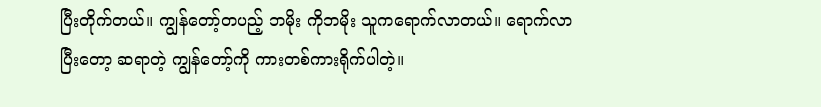ပြီးတိုက်တယ်။ ကျွန်တော့်တပည့် ဘမိုး ကိုဘမိုး သူကရောက်လာတယ်။ ရောက်လာပြီးတော့ ဆရာတဲ့ ကျွန်တော့်ကို ကားတစ်ကားရိုက်ပါတဲ့။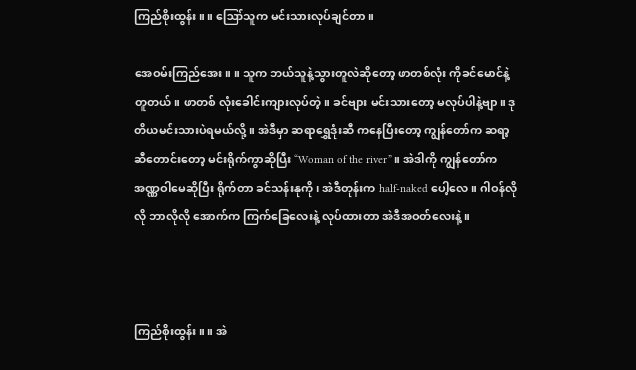ကြည်စိုးထွန်း။ ။ ဪသူက မင်းသားလုပ်ချင်တာ။

အေဝမ်းကြည်အေး။ ။ သူက ဘယ်သူနဲ့သွားတူလဲဆိုတော့ ဖာတစ်လုံး ကိုခင်မောင်နဲ့တူတယ်။ ဖာတစ် လုံးခေါင်းကျားလုပ်တဲ့။ ခင်ဗျား မင်းသားတော့ မလုပ်ပါနဲ့ဗျာ။ ဒုတိယမင်းသားပဲရမယ်လို့။ အဲဒီမှာ ဆရာရွှေဒုံးဆီ ကနေပြီးတော့ ကျွန်တော်က ဆရာ့ဆီတောင်းတော့ မင်းရိုက်ကွာဆိုပြီး “Woman of the river”။ အဲဒါကို ကျွန်တော်က အဏ္ဏဝါမေဆိုပြီး ရိုက်တာ ခင်သန်းနုကို၊ အဲဒီတုန်းက half-naked ပေါ့လေ။ ဂါဝန်လိုလို ဘာလိုလို အောက်က ကြက်ခြေလေးနဲ့ လုပ်ထားတာ အဲဒီအဝတ်လေးနဲ့။



ကြည်စိုးထွန်း။ ။ အဲ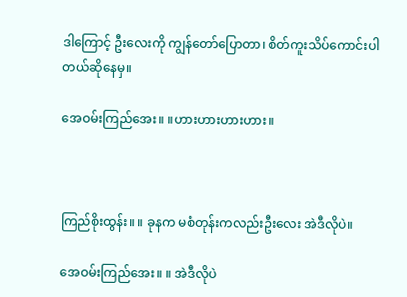ဒါကြောင့် ဦးလေးကို ကျွန်တော်ပြောတာ၊ စိတ်ကူးသိပ်ကောင်းပါတယ်ဆိုနေမှ။

အေဝမ်းကြည်အေး။ ။ဟားဟားဟားဟား။



ကြည်စိုးထွန်း။ ။ ခုနက မစံတုန်းကလည်းဦးလေး အဲဒီလိုပဲ။

အေဝမ်းကြည်အေး။ ။ အဲဒီလိုပဲ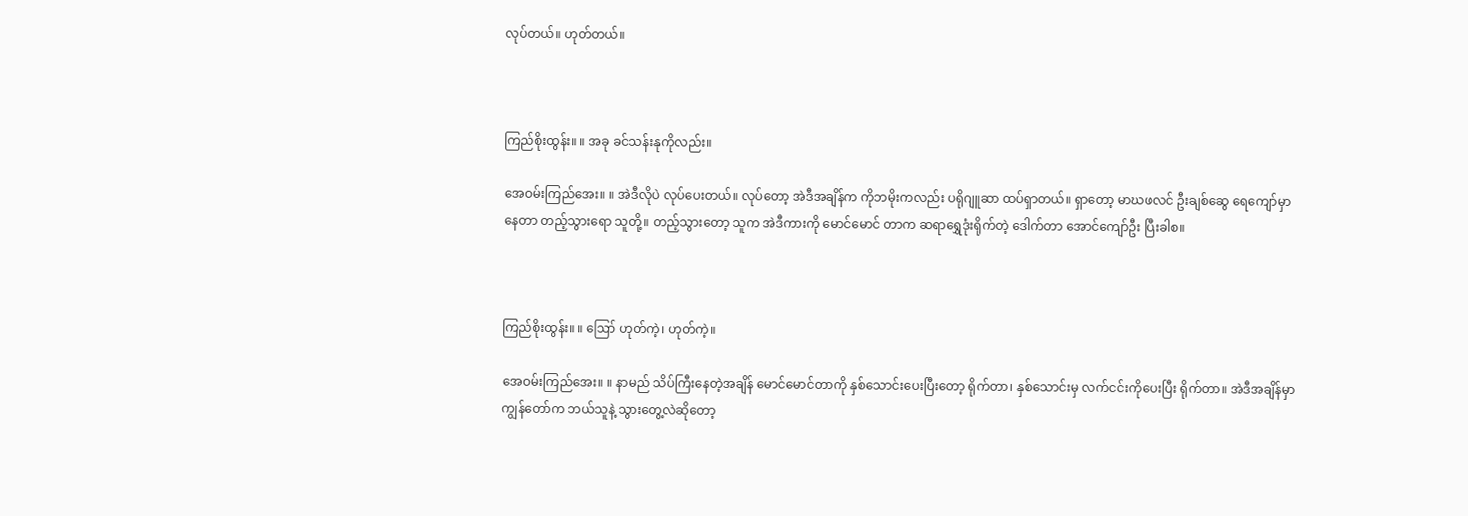လုပ်တယ်။ ဟုတ်တယ်။



ကြည်စိုးထွန်း။ ။ အခု ခင်သန်းနုကိုလည်း။

အေဝမ်းကြည်အေး။ ။ အဲဒီလိုပဲ လုပ်ပေးတယ်။ လုပ်တော့ အဲဒီအချိန်က ကိုဘမိုးကလည်း ပရိုဂျူဆာ ထပ်ရှာတယ်။ ရှာတော့ မာဃဖလင် ဦးချစ်ဆွေ ရေကျော်မှာနေတာ တည့်သွားရော သူတို့။ တည့်သွားတော့ သူက အဲဒီကားကို မောင်မောင် တာက ဆရာရွှေဒုံးရိုက်တဲ့ ဒေါက်တာ အောင်ကျော်ဦး ပြီးခါစ။



ကြည်စိုးထွန်း။ ။ ဪ ဟုတ်ကဲ့၊ ဟုတ်ကဲ့။

အေဝမ်းကြည်အေး။ ။ နာမည် သိပ်ကြီးနေတဲ့အချိန် မောင်မောင်တာကို နှစ်သောင်းပေးပြီးတော့ ရိုက်တာ၊ နှစ်သောင်းမှ လက်ငင်းကိုပေးပြီး ရိုက်တာ။ အဲဒီအချိန်မှာ ကျွန်တော်က ဘယ်သူနဲ့ သွားတွေ့လဲဆိုတော့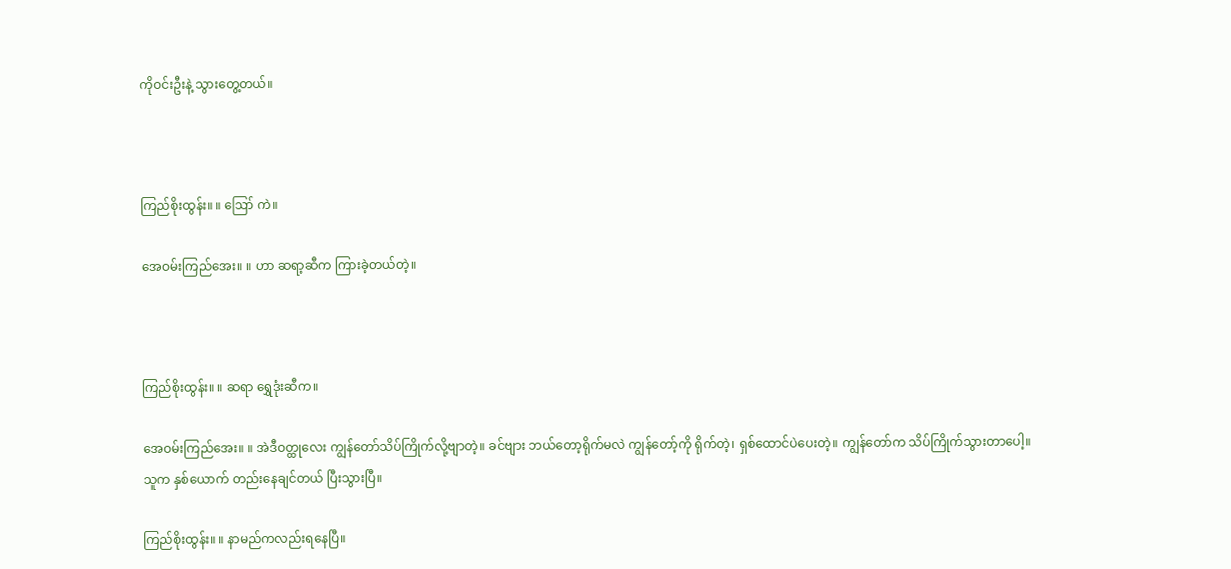ကိုဝင်းဦးနဲ့ သွားတွေ့တယ်။



ကြည်စိုးထွန်း။ ။ ဪ ကဲ။

အေဝမ်းကြည်အေး။ ။ ဟာ ဆရာ့ဆီက ကြားခဲ့တယ်တဲ့။



ကြည်စိုးထွန်း။ ။ ဆရာ ရွှေဒုံးဆီက။

အေဝမ်းကြည်အေး။ ။ အဲဒီဝတ္ထုလေး ကျွန်တော်သိပ်ကြိုက်လို့ဗျာတဲ့။ ခင်ဗျား ဘယ်တော့ရိုက်မလဲ ကျွန်တော့်ကို ရိုက်တဲ့၊ ရှစ်ထောင်ပဲပေးတဲ့။ ကျွန်တော်က သိပ်ကြိုက်သွားတာပေါ့။ သူက နှစ်ယောက် တည်းနေချင်တယ် ပြီးသွားပြီ။

ကြည်စိုးထွန်း။ ။ နာမည်ကလည်းရနေပြီ။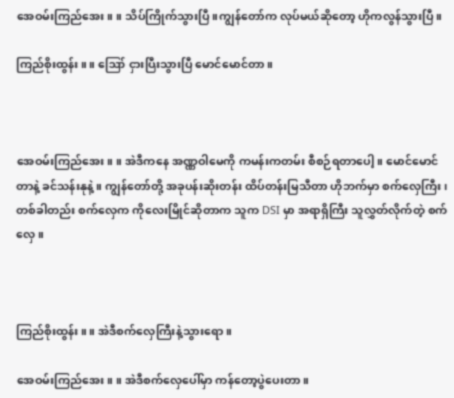အေဝမ်းကြည်အေး။ ။ သိပ်ကြိုက်သွားပြီ။ကျွန်တော်က လုပ်မယ်ဆိုတော့ ဟိုကလွန်သွားပြီ။

ကြည်စိုးထွန်း။ ။ ဪ ငှားပြီးသွားပြီ မောင်မောင်တာ။



အေဝမ်းကြည်အေး။ ။ အဲဒီကနေ အဏ္ဏဝါမေကို ကမန်းကတမ်း စီစဉ်ရတာပေါ့။ မောင်မောင်တာနဲ့ ခင်သန်းနုနဲ့။ ကျွန်တော်တို့ အခုပန်းဆိုးတန်း ထိပ်တန်းမြသီတာ ဟိုဘက်မှာ စက်လှေကြီး၊ တစ်ခါတည်း စက်လှေက ကိုလေးမြိုင်ဆိုတာက သူက DSI မှာ အရာရှိကြီး သူလွှတ်လိုက်တဲ့ စက်လှေ။



ကြည်စိုးထွန်း။ ။ အဲဒီစက်လှေကြီးနဲ့သွားရော။

အေဝမ်းကြည်အေး။ ။ အဲဒီစက်လှေပေါ်မှာ ကန်တော့ပွဲပေးတာ။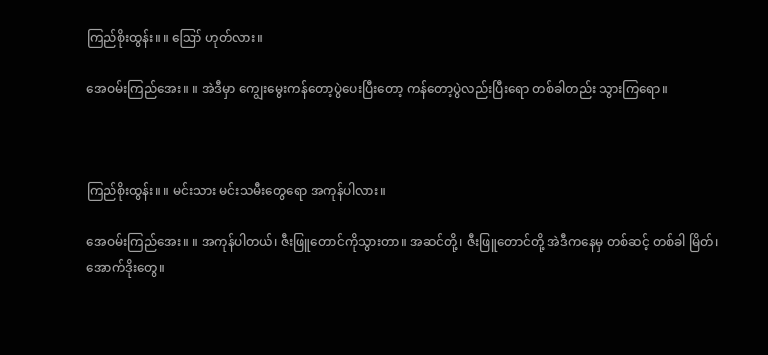ကြည်စိုးထွန်း။ ။ ဪ ဟုတ်လား။

အေဝမ်းကြည်အေး။ ။ အဲဒီမှာ ကျွေးမွေးကန်တော့ပွဲပေးပြီးတော့ ကန်တော့ပွဲလည်းပြီးရော တစ်ခါတည်း သွားကြရော။



ကြည်စိုးထွန်း။ ။ မင်းသား မင်းသမီးတွေရော အကုန်ပါလား။

အေဝမ်းကြည်အေး။ ။ အကုန်ပါတယ်၊ ဇီးဖြူတောင်ကိုသွားတာ။ အဆင်တို့၊ ဇီးဖြူတောင်တို့ အဲဒီကနေမှ တစ်ဆင့် တစ်ခါ မြိတ်၊ အောက်ဒိုးတွေ။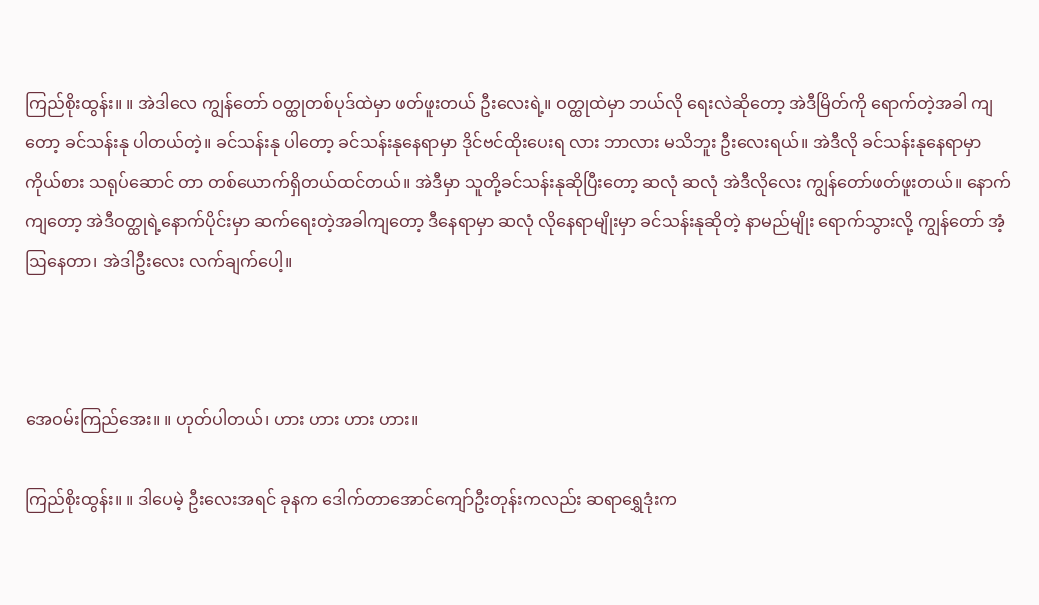ကြည်စိုးထွန်း။ ။ အဲဒါလေ ကျွန်တော် ဝတ္ထုတစ်ပုဒ်ထဲမှာ ဖတ်ဖူးတယ် ဦးလေးရဲ့။ ဝတ္ထုထဲမှာ ဘယ်လို ရေးလဲဆိုတော့ အဲဒီမြိတ်ကို ရောက်တဲ့အခါ ကျတော့ ခင်သန်းနု ပါတယ်တဲ့။ ခင်သန်းနု ပါတော့ ခင်သန်းနုနေရာမှာ ဒိုင်ဗင်ထိုးပေးရ လား ဘာလား မသိဘူး ဦးလေးရယ်။ အဲဒီလို ခင်သန်းနုနေရာမှာ ကိုယ်စား သရုပ်ဆောင် တာ တစ်ယောက်ရှိတယ်ထင်တယ်။ အဲဒီမှာ သူတို့ခင်သန်းနုဆိုပြီးတော့ ဆလုံ ဆလုံ အဲဒီလိုလေး ကျွန်တော်ဖတ်ဖူးတယ်။ နောက်ကျတော့ အဲဒီဝတ္ထုရဲ့နောက်ပိုင်းမှာ ဆက်ရေးတဲ့အခါကျတော့ ဒီနေရာမှာ ဆလုံ လိုနေရာမျိုးမှာ ခင်သန်းနုဆိုတဲ့ နာမည်မျိုး ရောက်သွားလို့ ကျွန်တော် အံ့ဩနေတာ၊ အဲဒါဦးလေး လက်ချက်ပေါ့။



အေဝမ်းကြည်အေး။ ။ ဟုတ်ပါတယ်၊ ဟား ဟား ဟား ဟား။

ကြည်စိုးထွန်း။ ။ ဒါပေမဲ့ ဦးလေးအရင် ခုနက ဒေါက်တာအောင်ကျော်ဦးတုန်းကလည်း ဆရာရွှေဒုံးက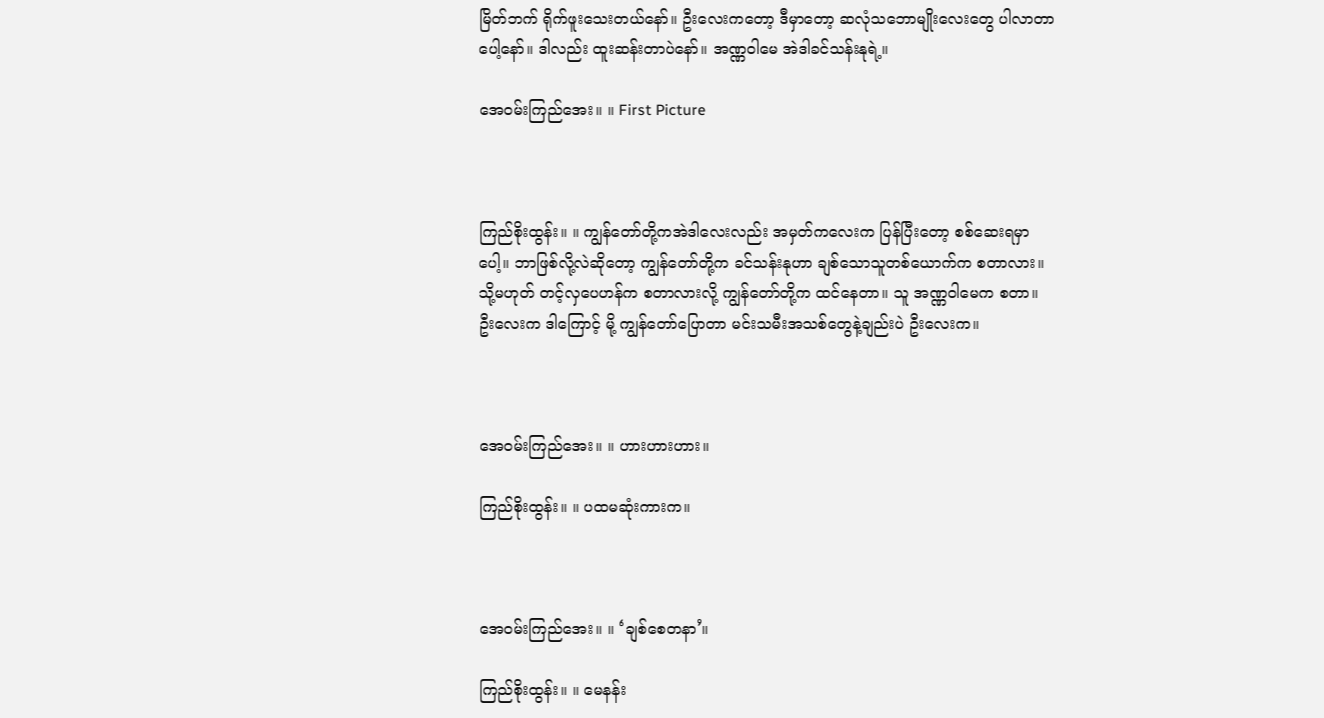မြိတ်ဘက် ရိုက်ဖူးသေးတယ်နော်။ ဦးလေးကတော့ ဒီမှာတော့ ဆလုံသဘောမျိုးလေးတွေ ပါလာတာပေါ့နော်။ ဒါလည်း ထူးဆန်းတာပဲနော်။ အဏ္ဏဝါမေ အဲဒါခင်သန်းနုရဲ့။

အေဝမ်းကြည်အေး။ ။ First Picture



ကြည်စိုးထွန်း။ ။ ကျွန်တော်တို့ကအဲဒါလေးလည်း အမှတ်ကလေးက ပြန်ပြီးတော့ စစ်ဆေးရမှာပေါ့။ ဘာဖြစ်လို့လဲဆိုတော့ ကျွန်တော်တို့က ခင်သန်းနုဟာ ချစ်သောသူတစ်ယောက်က စတာလား။ သို့မဟုတ် တင့်လှပေဟန်က စတာလားလို့ ကျွန်တော်တို့က ထင်နေတာ။ သူ အဏ္ဏဝါမေက စတာ။ ဦးလေးက ဒါကြောင့် မို့ ကျွန်တော်ပြောတာ မင်းသမီးအသစ်တွေနဲ့ချည်းပဲ ဦးလေးက။



အေဝမ်းကြည်အေး။ ။ ဟားဟားဟား။

ကြည်စိုးထွန်း။ ။ ပထမဆုံးကားက။



အေဝမ်းကြည်အေး။ ။ ‘ချစ်စေတနာ’။

ကြည်စိုးထွန်း။ ။ မေနန်း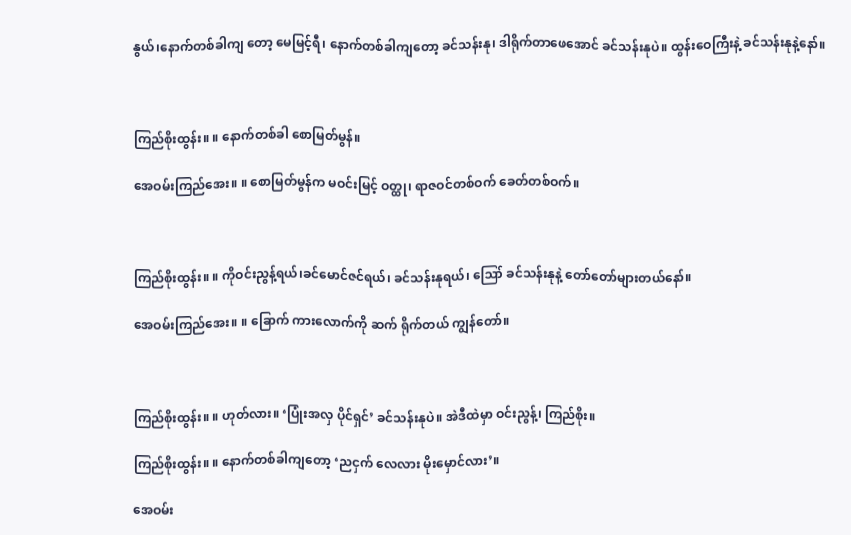နွယ်၊နောက်တစ်ခါကျ တော့ မေမြင့်ရီ၊ နောက်တစ်ခါကျတော့ ခင်သန်းနု၊ ဒါရိုက်တာဖေအောင် ခင်သန်းနုပဲ။ ထွန်းဝေကြီးနဲ့ ခင်သန်းနုနဲ့နော်။



ကြည်စိုးထွန်း။ ။ နောက်တစ်ခါ စောမြတ်မွန်။

အေဝမ်းကြည်အေး။ ။ စောမြတ်မွန်က မဝင်းမြင့် ဝတ္ထု၊ ရာဇဝင်တစ်ဝက် ခေတ်တစ်ဝက်။



ကြည်စိုးထွန်း။ ။ ကိုဝင်းညွန့်ရယ်၊ခင်မောင်ဇင်ရယ်၊ ခင်သန်းနုရယ်၊ ဪ ခင်သန်းနုနဲ့ တော်တော်များတယ်နော်။

အေဝမ်းကြည်အေး။ ။ ခြောက် ကားလောက်ကို ဆက် ရိုက်တယ် ကျွန်တော်။



ကြည်စိုးထွန်း။ ။ ဟုတ်လား။ ‘ပြုံးအလှ ပိုင်ရှင်’ ခင်သန်းနုပဲ။ အဲဒီထဲမှာ ဝင်းညွန့်၊ ကြည်စိုး။

ကြည်စိုးထွန်း။ ။ နောက်တစ်ခါကျတော့ ‘ညငှက် လေလား မိုးမှောင်လား’။

အေဝမ်း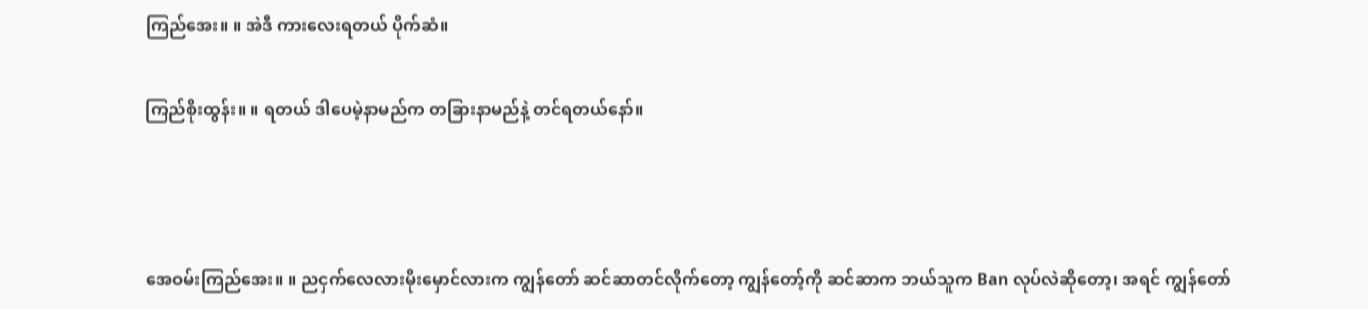ကြည်အေး။ ။ အဲဒီ ကားလေးရတယ် ပိုက်ဆံ။

ကြည်စိုးထွန်း။ ။ ရတယ် ဒါပေမဲ့နာမည်က တခြားနာမည်နဲ့ တင်ရတယ်နော်။



အေဝမ်းကြည်အေး။ ။ ညငှက်လေလားမိုးမှောင်လားက ကျွန်တော် ဆင်ဆာတင်လိုက်တော့ ကျွန်တော့်ကို ဆင်ဆာက ဘယ်သူက Ban လုပ်လဲဆိုတော့၊ အရင် ကျွန်တော်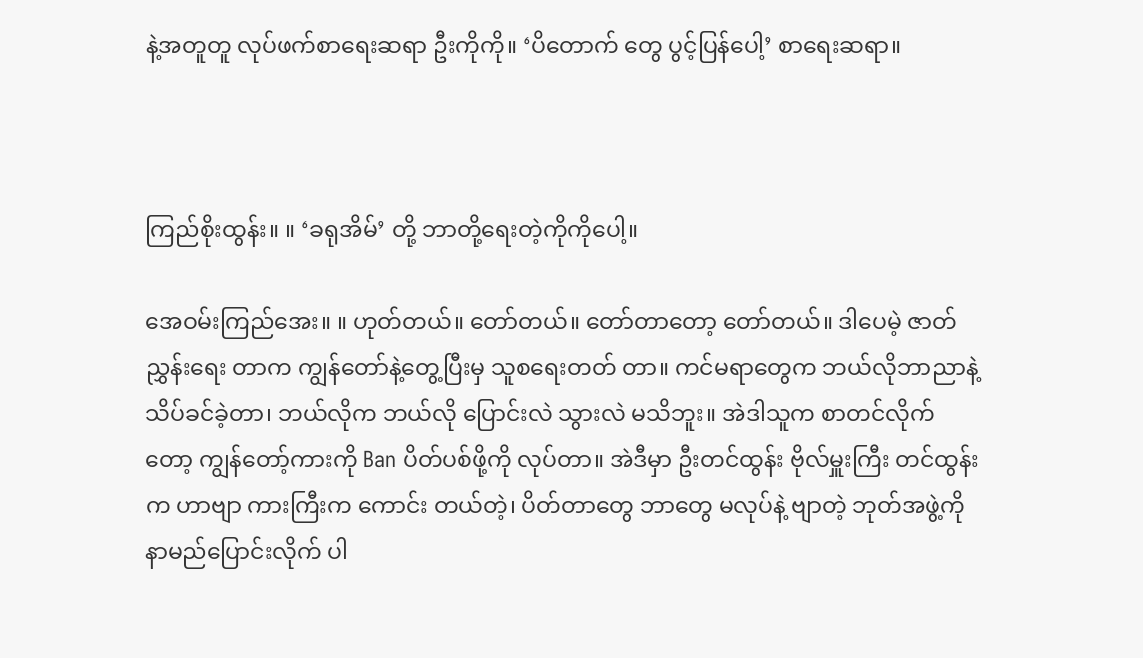နဲ့အတူတူ လုပ်ဖက်စာရေးဆရာ ဦးကိုကို။ ‘ပိတောက် တွေ ပွင့်ပြန်ပေါ့’ စာရေးဆရာ။



ကြည်စိုးထွန်း။ ။ ‘ခရုအိမ်’ တို့ ဘာတို့ရေးတဲ့ကိုကိုပေါ့။

အေဝမ်းကြည်အေး။ ။ ဟုတ်တယ်။ တော်တယ်။ တော်တာတော့ တော်တယ်။ ဒါပေမဲ့ ဇာတ်ညွှန်းရေး တာက ကျွန်တော်နဲ့တွေ့ပြီးမှ သူစရေးတတ် တာ။ ကင်မရာတွေက ဘယ်လိုဘာညာနဲ့ သိပ်ခင်ခဲ့တာ၊ ဘယ်လိုက ဘယ်လို ပြောင်းလဲ သွားလဲ မသိဘူး။ အဲဒါသူက စာတင်လိုက် တော့ ကျွန်တော့်ကားကို Ban ပိတ်ပစ်ဖို့ကို လုပ်တာ။ အဲဒီမှာ ဦးတင်ထွန်း ဗိုလ်မှူးကြီး တင်ထွန်းက ဟာဗျာ ကားကြီးက ကောင်း တယ်တဲ့၊ ပိတ်တာတွေ ဘာတွေ မလုပ်နဲ့ ဗျာတဲ့ ဘုတ်အဖွဲ့ကို နာမည်ပြောင်းလိုက် ပါ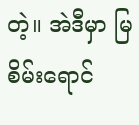တဲ့။ အဲဒီမှာ မြစိမ်းရောင်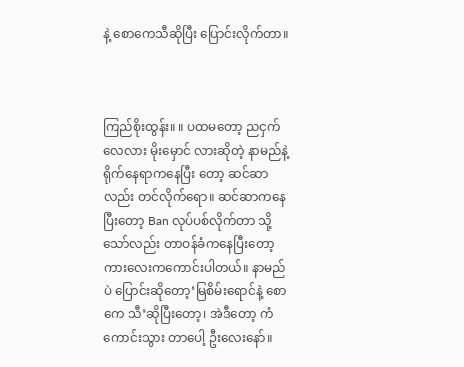နဲ့ စောကေသီဆိုပြီး ပြောင်းလိုက်တာ။



ကြည်စိုးထွန်း။ ။ ပထမတော့ ညငှက်လေလား မိုးမှောင် လားဆိုတဲ့ နာမည်နဲ့ ရိုက်နေရာကနေပြီး တော့ ဆင်ဆာလည်း တင်လိုက်ရော။ ဆင်ဆာကနေပြီးတော့ Ban လုပ်ပစ်လိုက်တာ သို့သော်လည်း တာဝန်ခံကနေပြီးတော့ ကားလေးကကောင်းပါတယ်။ နာမည်ပဲ ပြောင်းဆိုတော့‘မြစိမ်းရောင်နဲ့ စောကေ သီ’ဆိုပြီးတော့၊ အဲဒီတော့ ကံကောင်းသွား တာပေါ့ ဦးလေးနော်။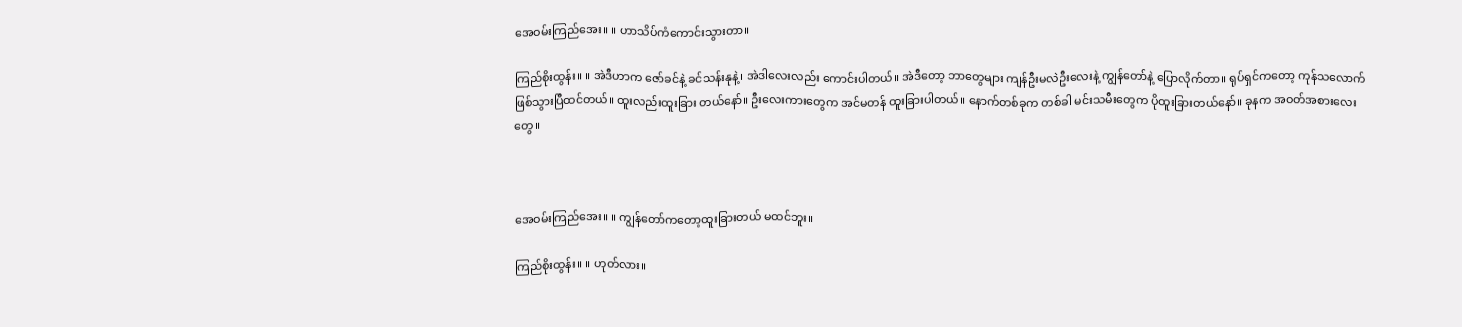အေဝမ်းကြည်အေး။ ။ ဟာသိပ်ကံကောင်းသွားတာ။

ကြည်စိုးထွန်း။ ။ အဲဒီဟာက ဇော်ခင်နဲ့ ခင်သန်းနုနဲ့၊ အဲဒါလေးလည်း ကောင်းပါတယ်။ အဲဒီတော့ ဘာတွေများ ကျန်ဦးမလဲဦးလေးနဲ့ ကျွန်တော်နဲ့ ပြောလိုက်တာ။ ရုပ်ရှင်ကတော့ ကုန်သလောက် ဖြစ်သွားပြီထင်တယ်။ ထူးလည်းထူးခြား တယ်နော်။ ဦးလေးကားတွေက အင်မတန် ထူးခြားပါတယ်။ နောက်တစ်ခုက တစ်ခါ မင်းသမီးတွေက ပိုထူးခြားတယ်နော်။ ခုနက အဝတ်အစားလေးတွေ။



အေဝမ်းကြည်အေး။ ။ ကျွန်တော်ကတော့ထူးခြားတယ် မထင်ဘူး။

ကြည်စိုးထွန်း။ ။ ဟုတ်လား။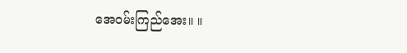အေဝမ်းကြည်အေး။ ။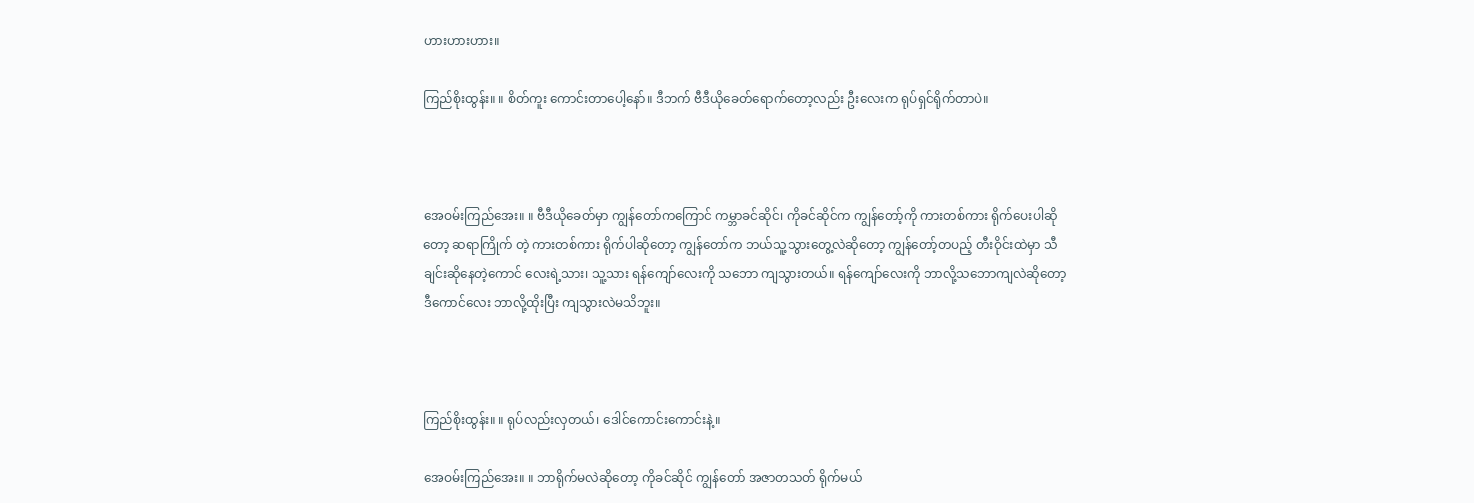ဟားဟားဟား။

ကြည်စိုးထွန်း။ ။ စိတ်ကူး ကောင်းတာပေါ့နော်။ ဒီဘက် ဗီဒီယိုခေတ်ရောက်တော့လည်း ဦးလေးက ရုပ်ရှင်ရိုက်တာပဲ။



အေဝမ်းကြည်အေး။ ။ ဗီဒီယိုခေတ်မှာ ကျွန်တော်ကကြောင် ကမ္ဘာခင်ဆိုင်၊ ကိုခင်ဆိုင်က ကျွန်တော့်ကို ကားတစ်ကား ရိုက်ပေးပါဆိုတော့ ဆရာကြိုက် တဲ့ ကားတစ်ကား ရိုက်ပါဆိုတော့ ကျွန်တော်က ဘယ်သူ့သွားတွေ့လဲဆိုတော့ ကျွန်တော့်တပည့် တီးဝိုင်းထဲမှာ သီချင်းဆိုနေတဲ့ကောင် လေးရဲ့သား၊ သူ့သား ရန်ကျော်လေးကို သဘော ကျသွားတယ်။ ရန်ကျော်လေးကို ဘာလို့သဘောကျလဲဆိုတော့ ဒီကောင်လေး ဘာလို့ထိုးပြီး ကျသွားလဲမသိဘူး။



ကြည်စိုးထွန်း။ ။ ရုပ်လည်းလှတယ်၊ ဒေါင်ကောင်းကောင်းနဲ့။

အေဝမ်းကြည်အေး။ ။ ဘာရိုက်မလဲဆိုတော့ ကိုခင်ဆိုင် ကျွန်တော် အဇာတသတ် ရိုက်မယ်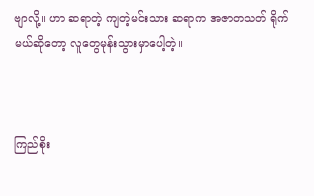ဗျာလို့။ ဟာ ဆရာတဲ့ ကျတဲ့မင်းသား ဆရာက အဇာတသတ် ရိုက်မယ်ဆိုတော့ လူတွေမုန်းသွားမှာပေါ့တဲ့။



ကြည်စိုး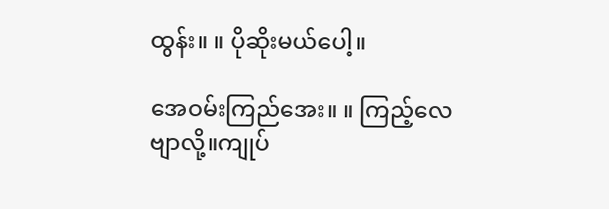ထွန်း။ ။ ပိုဆိုးမယ်ပေါ့။

အေဝမ်းကြည်အေး။ ။ ကြည့်လေဗျာလို့။ကျုပ်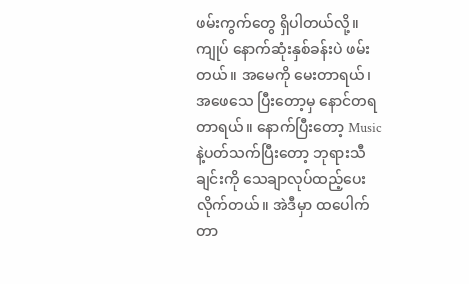ဖမ်းကွက်တွေ ရှိပါတယ်လို့။ ကျုပ် နောက်ဆုံးနှစ်ခန်းပဲ ဖမ်းတယ်။ အမေကို မေးတာရယ်၊ အဖေသေ ပြီးတော့မှ နောင်တရတာရယ်။ နောက်ပြီးတော့ Music နဲ့ပတ်သက်ပြီးတော့ ဘုရားသီချင်းကို သေချာလုပ်ထည့်ပေးလိုက်တယ်။ အဲဒီမှာ ထပေါက်တာ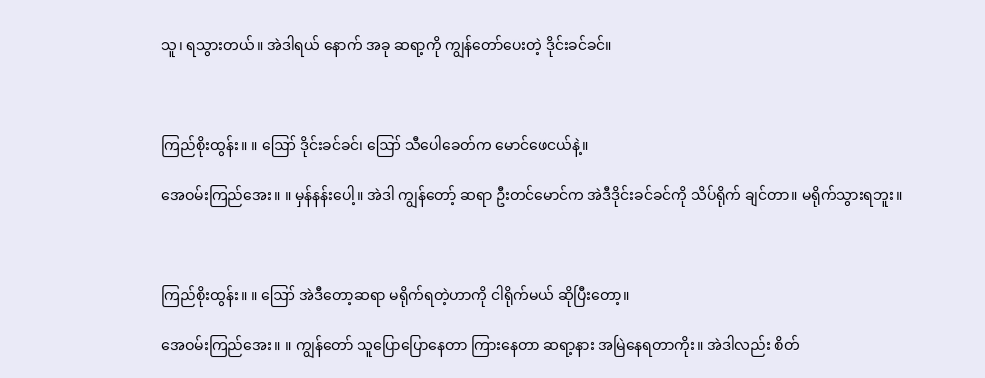သူ၊ ရသွားတယ်။ အဲဒါရယ် နောက် အခု ဆရာ့ကို ကျွန်တော်ပေးတဲ့ ဒိုင်းခင်ခင်။



ကြည်စိုးထွန်း။ ။ ဪ ဒိုင်းခင်ခင်၊ ဪ သီပေါခေတ်က မောင်ဖေငယ်နဲ့။

အေဝမ်းကြည်အေး။ ။ မှန်နန်းပေါ့။ အဲဒါ ကျွန်တော့် ဆရာ ဦးတင်မောင်က အဲဒီဒိုင်းခင်ခင်ကို သိပ်ရိုက် ချင်တာ။ မရိုက်သွားရဘူး။



ကြည်စိုးထွန်း။ ။ ဪ အဲဒီတော့ဆရာ မရိုက်ရတဲ့ဟာကို ငါရိုက်မယ် ဆိုပြီးတော့။

အေဝမ်းကြည်အေး။ ။ ကျွန်တော် သူပြောပြောနေတာ ကြားနေတာ ဆရာ့နား အမြဲနေရတာကိုး။ အဲဒါလည်း စိတ်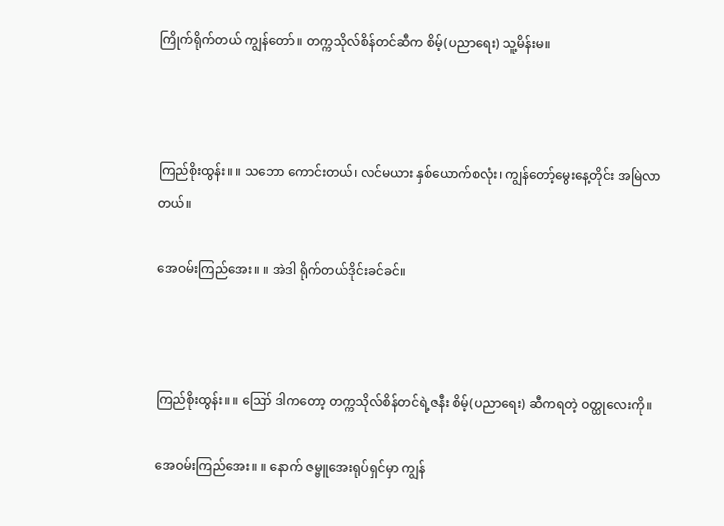ကြိုက်ရိုက်တယ် ကျွန်တော်။ တက္ကသိုလ်စိန်တင်ဆီက စိမ့်(ပညာရေး) သူ့မိန်းမ။



ကြည်စိုးထွန်း။ ။ သဘော ကောင်းတယ်၊ လင်မယား နှစ်ယောက်စလုံး၊ ကျွန်တော့်မွေးနေ့တိုင်း အမြဲလာတယ်။

အေဝမ်းကြည်အေး။ ။ အဲဒါ ရိုက်တယ်ဒိုင်းခင်ခင်။



ကြည်စိုးထွန်း။ ။ ဪ ဒါကတော့ တက္ကသိုလ်စိန်တင်ရဲ့ဇနီး စိမ့်(ပညာရေး) ဆီကရတဲ့ ဝတ္ထုလေးကို။

အေဝမ်းကြည်အေး။ ။ နောက် ဇမ္ဗူအေးရုပ်ရှင်မှာ ကျွန်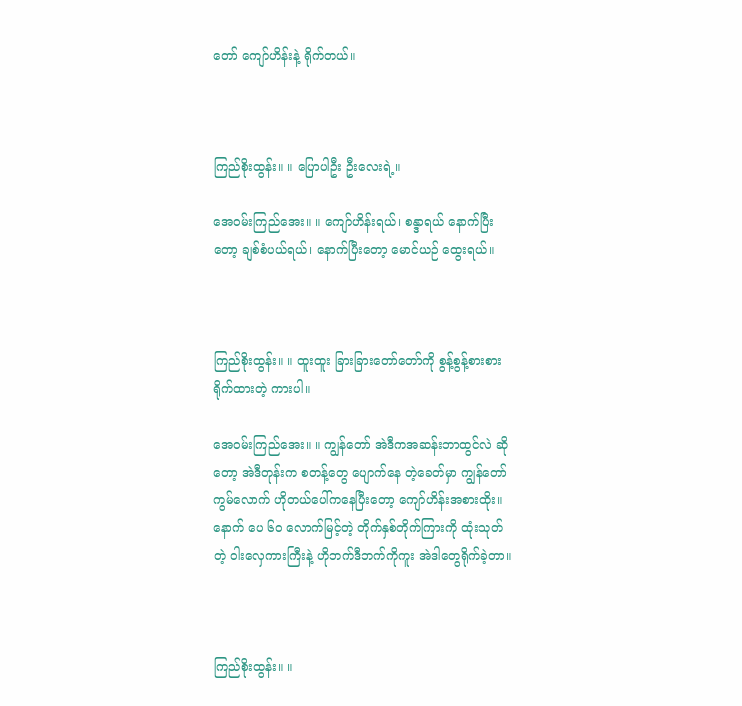တော် ကျော်ဟိန်းနဲ့ ရိုက်တယ်။



ကြည်စိုးထွန်း။ ။ ပြောပါဦး ဦးလေးရဲ့။

အေဝမ်းကြည်အေး။ ။ ကျော်ဟိန်းရယ်၊ စန္ဒာရယ် နောက်ပြီးတော့ ချစ်စံပယ်ရယ်၊ နောက်ပြီးတော့ မောင်ယဉ် ထွေးရယ်။



ကြည်စိုးထွန်း။ ။ ထူးထူး ခြားခြားတော်တော်ကို စွန့်စွန့်စားစားရိုက်ထားတဲ့ ကားပါ။

အေဝမ်းကြည်အေး။ ။ ကျွန်တော် အဲဒီကအဆန်းဘာထွင်လဲ ဆိုတော့ အဲဒီတုန်းက စတန့်တွေ ပျောက်နေ တဲ့ခေတ်မှာ ကျွန်တော်ကွမ်လောက် ဟိုတယ်ပေါ်ကနေပြီးတော့ ကျော်ဟိန်းအစားထိုး။ နောက် ပေ ၆၀ လောက်မြင့်တဲ့ တိုက်နှစ်တိုက်ကြားကို ထုံးသုတ်တဲ့ ဝါးလှေကားကြီးနဲ့ ဟိုဘက်ဒီဘက်ကိုကူး အဲဒါတွေရိုက်ခဲ့တာ။



ကြည်စိုးထွန်း။ ။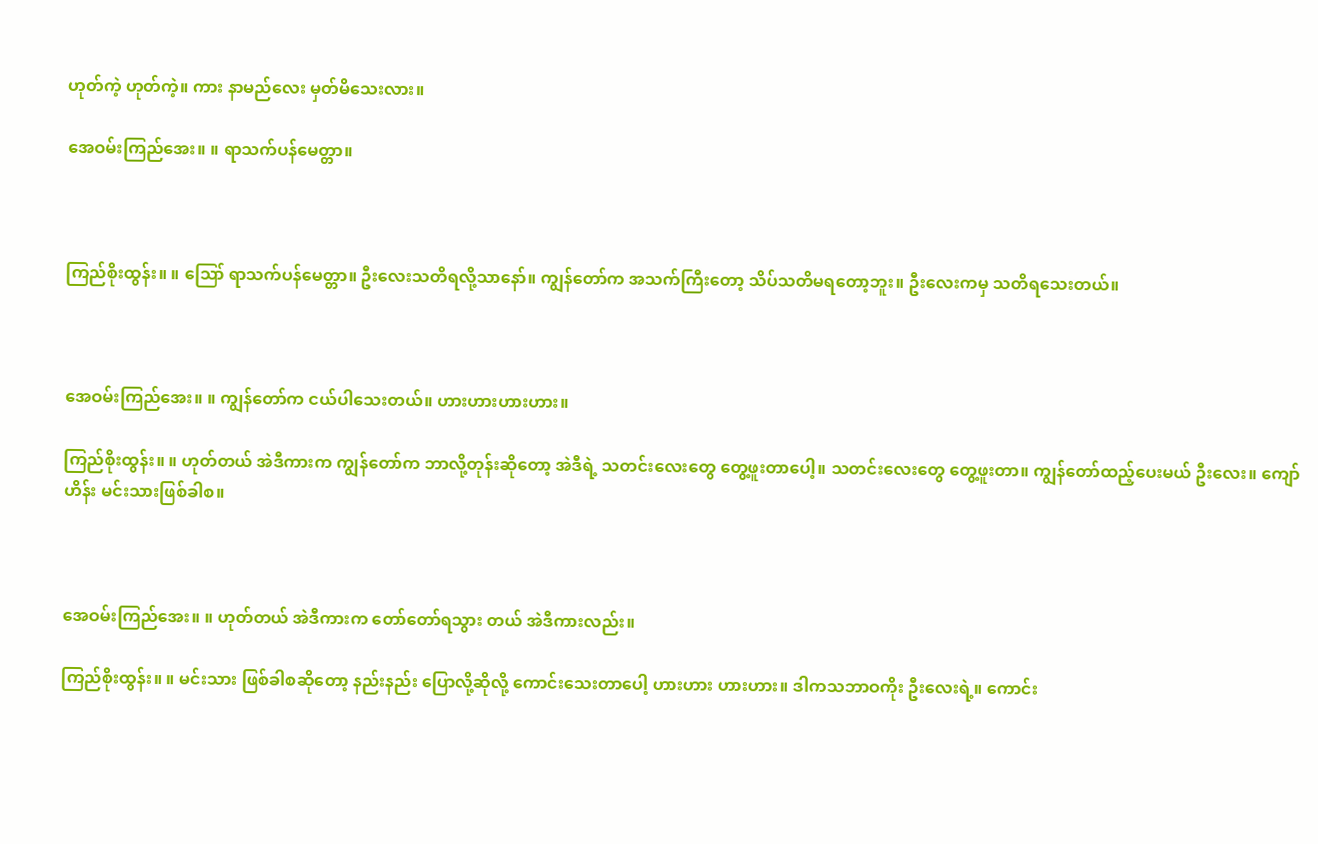ဟုတ်ကဲ့ ဟုတ်ကဲ့။ ကား နာမည်လေး မှတ်မိသေးလား။

အေဝမ်းကြည်အေး။ ။ ရာသက်ပန်မေတ္တာ။



ကြည်စိုးထွန်း။ ။ ဪ ရာသက်ပန်မေတ္တာ။ ဦးလေးသတိရလို့သာနော်။ ကျွန်တော်က အသက်ကြီးတော့ သိပ်သတိမရတော့ဘူး။ ဦးလေးကမှ သတိရသေးတယ်။



အေဝမ်းကြည်အေး။ ။ ကျွန်တော်က ငယ်ပါသေးတယ်။ ဟားဟားဟားဟား။

ကြည်စိုးထွန်း။ ။ ဟုတ်တယ် အဲဒီကားက ကျွန်တော်က ဘာလို့တုန်းဆိုတော့ အဲဒီရဲ့ သတင်းလေးတွေ တွေ့ဖူးတာပေါ့။ သတင်းလေးတွေ တွေ့ဖူးတာ။ ကျွန်တော်ထည့်ပေးမယ် ဦးလေး။ ကျော်ဟိန်း မင်းသားဖြစ်ခါစ။



အေဝမ်းကြည်အေး။ ။ ဟုတ်တယ် အဲဒီကားက တော်တော်ရသွား တယ် အဲဒီကားလည်း။

ကြည်စိုးထွန်း။ ။ မင်းသား ဖြစ်ခါစဆိုတော့ နည်းနည်း ပြောလို့ဆိုလို့ ကောင်းသေးတာပေါ့ ဟားဟား ဟားဟား။ ဒါကသဘာဝကိုး ဦးလေးရဲ့။ ကောင်း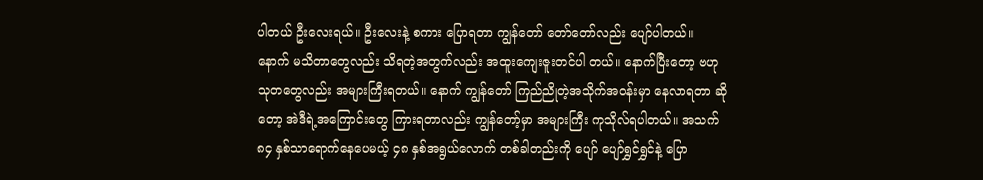ပါတယ် ဦးလေးရယ်။ ဦးလေးနဲ့ စကား ပြောရတာ ကျွန်တော် တော်တော်လည်း ပျော်ပါတယ်။ နောက် မသိတာတွေလည်း သိရတဲ့အတွက်လည်း အထူးကျေးဇူးတင်ပါ တယ်။ နောက်ပြီးတော့ ဗဟုသုတတွေလည်း အများကြီးရတယ်။ နောက် ကျွန်တော် ကြည်ညိုတဲ့အသိုက်အဝန်းမှာ နေလာရတာ ဆိုတော့ အဲဒီရဲ့အကြောင်းတွေ ကြားရတာလည်း ကျွန်တော့်မှာ အများကြီး ကုသိုလ်ရပါတယ်။ အသက် ၈၄ နှစ်သာရောက်နေပေမယ့် ၄၈ နှစ်အရွယ်လောက် တစ်ခါတည်းကို ပျော် ပျော်ရွှင်ရွှင်နဲ့ ပြော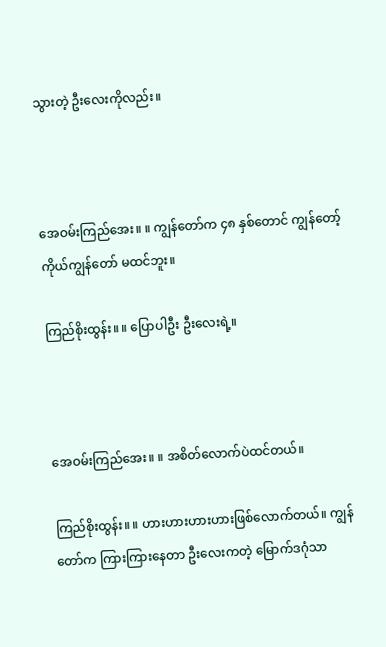သွားတဲ့ ဦးလေးကိုလည်း။



အေဝမ်းကြည်အေး။ ။ ကျွန်တော်က ၄၈ နှစ်တောင် ကျွန်တော့်ကိုယ်ကျွန်တော် မထင်ဘူး။

ကြည်စိုးထွန်း။ ။ ပြောပါဦး ဦးလေးရဲ့။



အေဝမ်းကြည်အေး။ ။ အစိတ်လောက်ပဲထင်တယ်။

ကြည်စိုးထွန်း။ ။ ဟားဟားဟားဟားဖြစ်လောက်တယ်။ ကျွန်တော်က ကြားကြားနေတာ ဦးလေးကတဲ့ မြောက်ဒဂုံသာ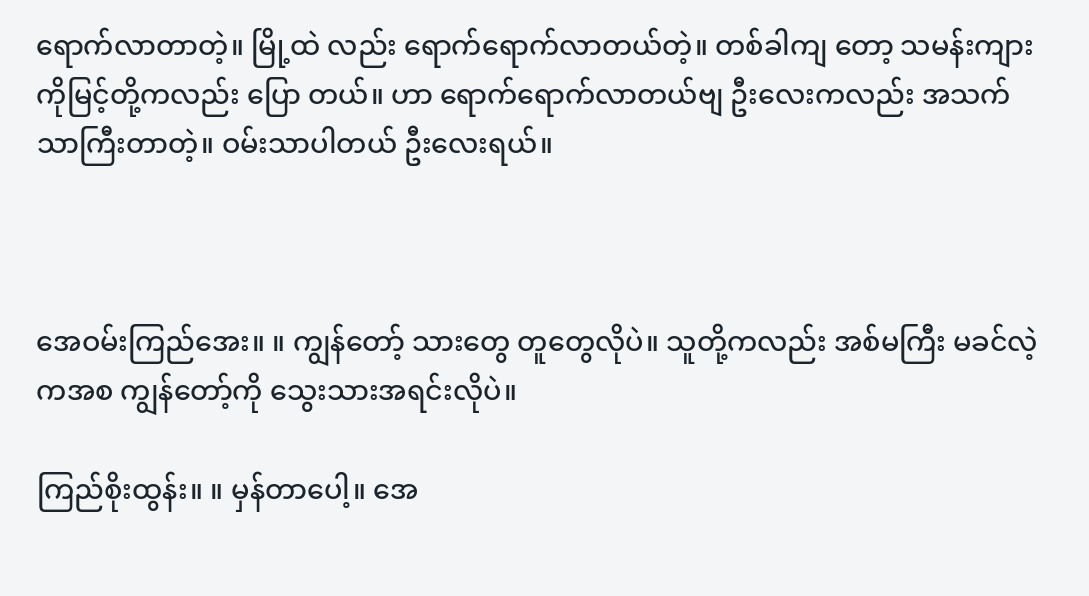ရောက်လာတာတဲ့။ မြို့ထဲ လည်း ရောက်ရောက်လာတယ်တဲ့။ တစ်ခါကျ တော့ သမန်းကျားကိုမြင့်တို့ကလည်း ပြော တယ်။ ဟာ ရောက်ရောက်လာတယ်ဗျ ဦးလေးကလည်း အသက်သာကြီးတာတဲ့။ ဝမ်းသာပါတယ် ဦးလေးရယ်။



အေဝမ်းကြည်အေး။ ။ ကျွန်တော့် သားတွေ တူတွေလိုပဲ။ သူတို့ကလည်း အစ်မကြီး မခင်လဲ့ကအစ ကျွန်တော့်ကို သွေးသားအရင်းလိုပဲ။

ကြည်စိုးထွန်း။ ။ မှန်တာပေါ့။ အေ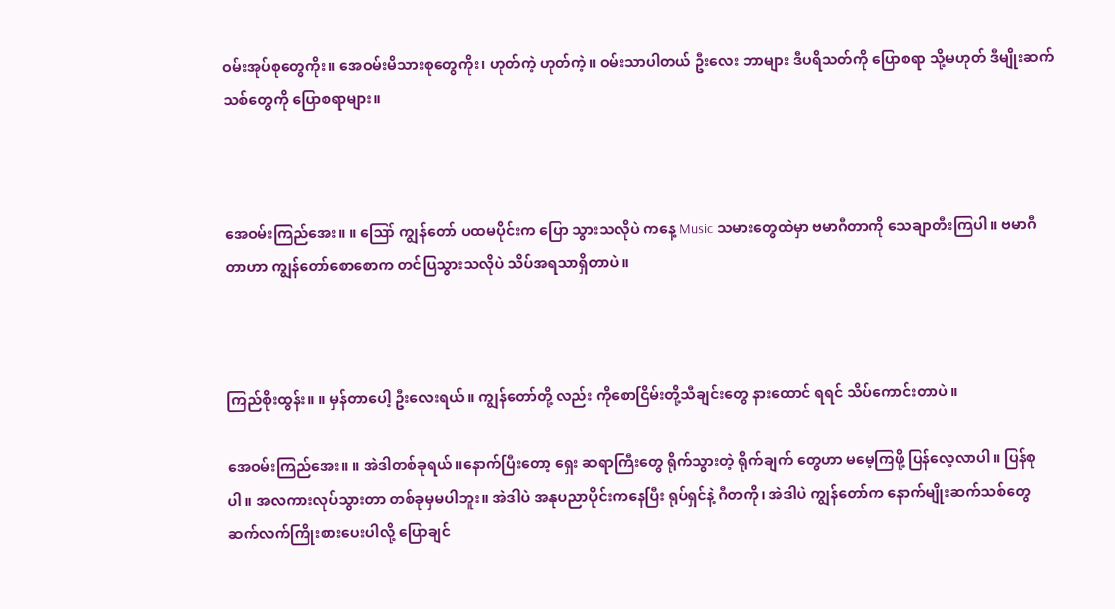ဝမ်းအုပ်စုတွေကိုး။ အေဝမ်းမိသားစုတွေကိုး၊ ဟုတ်ကဲ့ ဟုတ်ကဲ့။ ဝမ်းသာပါတယ် ဦးလေး ဘာများ ဒီပရိသတ်ကို ပြောစရာ သို့မဟုတ် ဒီမျိုးဆက်သစ်တွေကို ပြောစရာများ။



အေဝမ်းကြည်အေး။ ။ ဪ ကျွန်တော် ပထမပိုင်းက ပြော သွားသလိုပဲ ကနေ့ Music သမားတွေထဲမှာ ဗမာဂီတာကို သေချာတီးကြပါ။ ဗမာဂီတာဟာ ကျွန်တော်စောစောက တင်ပြသွားသလိုပဲ သိပ်အရသာရှိတာပဲ။



ကြည်စိုးထွန်း။ ။ မှန်တာပေါ့ ဦးလေးရယ်။ ကျွန်တော်တို့ လည်း ကိုစောငြိမ်းတို့သီချင်းတွေ နားထောင် ရရင် သိပ်ကောင်းတာပဲ။

အေဝမ်းကြည်အေး။ ။ အဲဒါတစ်ခုရယ်။နောက်ပြီးတော့ ရှေး ဆရာကြီးတွေ ရိုက်သွားတဲ့ ရိုက်ချက် တွေဟာ မမေ့ကြဖို့ ပြန်လေ့လာပါ။ ပြန်စုပါ။ အလကားလုပ်သွားတာ တစ်ခုမှမပါဘူး။ အဲဒါပဲ အနုပညာပိုင်းကနေပြီး ရုပ်ရှင်နဲ့ ဂီတကို၊ အဲဒါပဲ ကျွန်တော်က နောက်မျိုးဆက်သစ်တွေ ဆက်လက်ကြိုးစားပေးပါလို့ ပြောချင်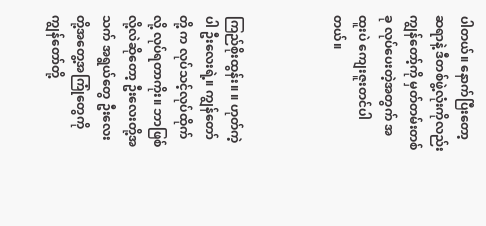ပါတယ်။ နောက်ပြီးတော့ ဆရာနဲ့ ဒီတစ်ဖွဲ့လုံးကိုလည်း ကျွန်တော့်ကို မှတ်တမ်းတစ်ခု လုပ်ပေးတဲ့အတွက် အထူးပဲ ကျေးဇူးတင်ပါတယ်။



ကြည်စိုးထွန်း။ ။ ဟုတ်ကဲ့ပါ ဦးလေးရဲ့။ ကျွန်တော်တို့ က လုပ်သင့်လုပ်ထိုက်လို့ လုပ်ရတာကိုး။ ဘာဖြစ်လို့လဲဆိုတော့ ဦးလေးတို့အသက် အရွယ်တွေ ဦးလေးတို့အတွေ့အကြုံတွေကို ကျွန်တော်တို့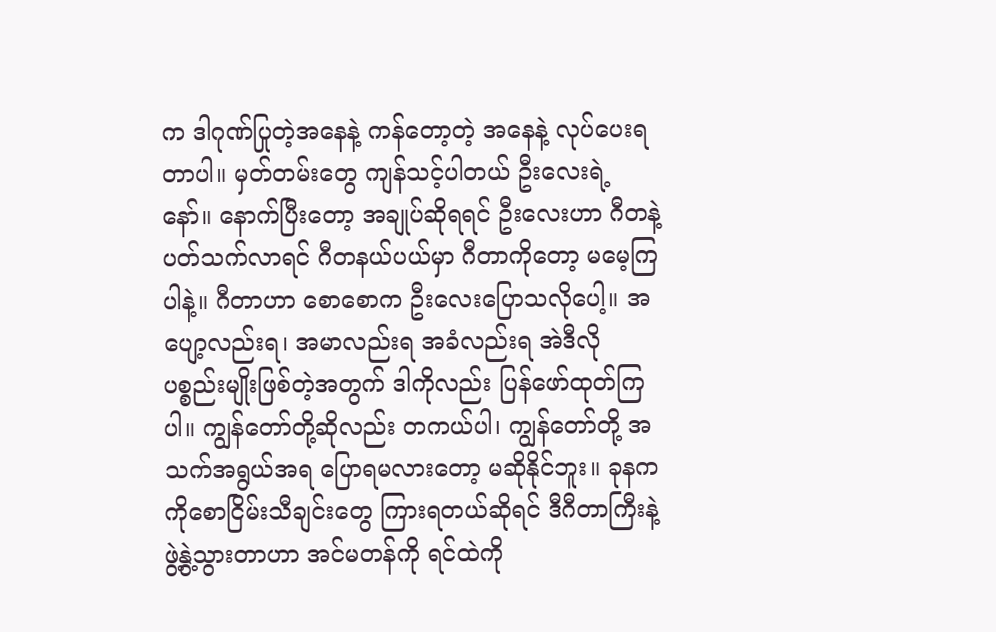က ဒါဂုဏ်ပြုတဲ့အနေနဲ့ ကန်တော့တဲ့ အနေနဲ့ လုပ်ပေးရတာပါ။ မှတ်တမ်းတွေ ကျန်သင့်ပါတယ် ဦးလေးရဲ့ နော်။ နောက်ပြီးတော့ အချုပ်ဆိုရရင် ဦးလေးဟာ ဂီတနဲ့ပတ်သက်လာရင် ဂီတနယ်ပယ်မှာ ဂီတာကိုတော့ မမေ့ကြပါနဲ့။ ဂီတာဟာ စောစောက ဦးလေးပြောသလိုပေါ့။ အပျော့လည်းရ၊ အမာလည်းရ အခံလည်းရ အဲဒီလို ပစ္စည်းမျိုးဖြစ်တဲ့အတွက် ဒါကိုလည်း ပြန်ဖော်ထုတ်ကြပါ။ ကျွန်တော်တို့ဆိုလည်း တကယ်ပါ၊ ကျွန်တော်တို့ အသက်အရွယ်အရ ပြောရမလားတော့ မဆိုနိုင်ဘူး။ ခုနက ကိုစောငြိမ်းသီချင်းတွေ ကြားရတယ်ဆိုရင် ဒီဂီတာကြီးနဲ့ဖွဲ့နွဲ့သွားတာဟာ အင်မတန်ကို ရင်ထဲကို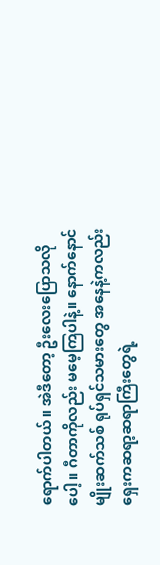ရောက်ပါတယ်။ အဲဒီတော့ ဦးလေးပြောသလိုပေါ့။ ဂီတာကိုလည်း မမေ့ကြပါနဲ့။ နောက်နောင် မျိုးဆက်သစ် ရုပ်ရှင်သမားတွေ အနေနဲ့ကလည်း ရှေးကဆရာ့ဆရာကြီးတွေရဲ့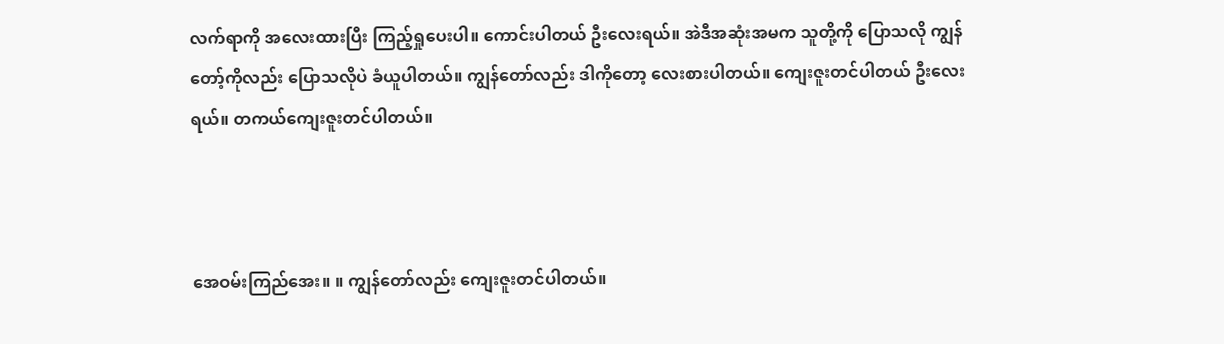လက်ရာကို အလေးထားပြီး ကြည့်ရှုပေးပါ။ ကောင်းပါတယ် ဦးလေးရယ်။ အဲဒီအဆုံးအမက သူတို့ကို ပြောသလို ကျွန်တော့်ကိုလည်း ပြောသလိုပဲ ခံယူပါတယ်။ ကျွန်တော်လည်း ဒါကိုတော့ လေးစားပါတယ်။ ကျေးဇူးတင်ပါတယ် ဦးလေးရယ်။ တကယ်ကျေးဇူးတင်ပါတယ်။



အေဝမ်းကြည်အေး။ ။ ကျွန်တော်လည်း ကျေးဇူးတင်ပါတယ်။